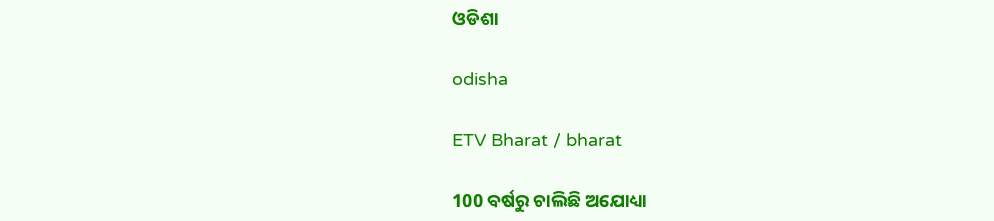ଓଡିଶା

odisha

ETV Bharat / bharat

100 ବର୍ଷରୁ ଚାଲିଛି ଅଯୋଧ୍ୟା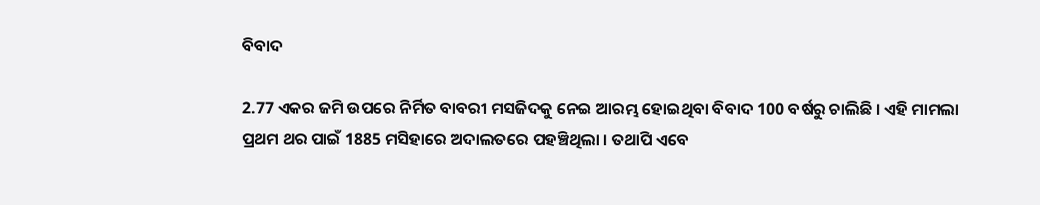ବିବାଦ

2.77 ଏକର ଜମି ଉପରେ ନିର୍ମିତ ବାବରୀ ମସଜିଦକୁ ନେଇ ଆରମ୍ଭ ହୋଇଥିବା ବିବାଦ 100 ବର୍ଷରୁ ଚାଲିଛି । ଏହି ମାମଲା ପ୍ରଥମ ଥର ପାଇଁ 1885 ମସିହାରେ ଅଦାଲତରେ ପହଞ୍ଚିଥିଲା । ତଥାପି ଏବେ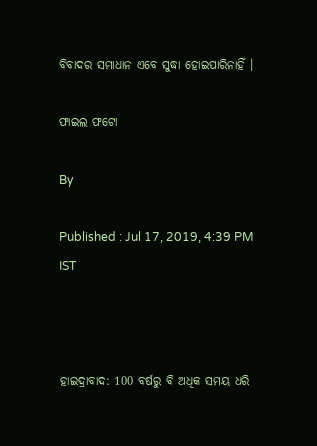ବିବାଦର ସମାଧାନ ଏବେ ସୁଦ୍ଧା ହୋଇପାରିନାହିଁ ।

ଫାଇଲ ଫଟୋ

By

Published : Jul 17, 2019, 4:39 PM IST



ହାଇଦ୍ରାବାଦ: 100 ବର୍ଷରୁ ବି ଅଧିକ ସମୟ ଧରି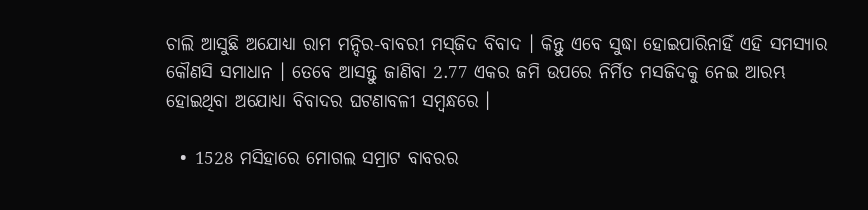ଚାଲି ଆସୁଛି ଅଯୋଧ୍ୟା ରାମ ମନ୍ଦିର-ବାବରୀ ମସ୍‌ଜିଦ ବିବାଦ । କିନ୍ତୁ ଏବେ ସୁଦ୍ଧା ହୋଇପାରିନାହିଁ ଏହି ସମସ୍ୟାର କୌଣସି ସମାଧାନ । ତେବେ ଆସନ୍ତୁ ଜାଣିବା 2.77 ଏକର ଜମି ଉପରେ ନିର୍ମିତ ମସଜିଦକୁ ନେଇ ଆରମ୍ଭ ହୋଇଥିବା ଅଯୋଧ୍ୟା ବିବାଦର ଘଟଣାବଳୀ ସମ୍ବନ୍ଧରେ ।

  • 1528 ମସିହାରେ ମୋଗଲ ସମ୍ରାଟ ବାବରର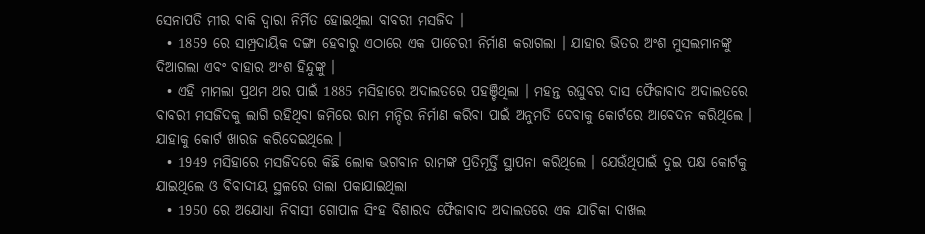ସେନାପତି ମୀର ବାକି ଦ୍ବାରା ନିର୍ମିତ ହୋଇଥିଲା ବାବରୀ ମସଜିଦ ।
  • 1859 ରେ ସାମ୍ପ୍ରଦାୟିକ ଦଙ୍ଗା ହେବାରୁ ଏଠାରେ ଏକ ପାଚେରୀ ନିର୍ମାଣ କରାଗଲା । ଯାହାର ଭିତର ଅଂଶ ମୁସଲମାନଙ୍କୁ ଦିଆଗଲା ଏବଂ ବାହାର ଅଂଶ ହିନ୍ଦୁଙ୍କୁ ।
  • ଏହି ମାମଲା ପ୍ରଥମ ଥର ପାଇଁ 1885 ମସିହାରେ ଅଦାଲତରେ ପହଞ୍ଚିଥିଲା । ମହନ୍ତ ରଘୁବର ଦାସ ଫୈଜାବାଦ ଅଦାଲତରେ ବାବରୀ ମସଜିଦକୁ ଲାଗି ରହିଥିବା ଜମିରେ ରାମ ମନ୍ଦିର ନିର୍ମାଣ କରିବା ପାଇଁ ଅନୁମତି ଦେବାକୁ କୋର୍ଟରେ ଆବେଦନ କରିଥିଲେ । ଯାହାକୁ କୋର୍ଟ ଖାରଜ କରିଦେଇଥିଲେ ।
  • 1949 ମସିହାରେ ମସଜିଦରେ କିଛି ଲୋକ ଭଗବାନ ରାମଙ୍କ ପ୍ରତିମୂର୍ତ୍ତି ସ୍ଥାପନା କରିଥିଲେ । ଯେଉଁଥିପାଇଁ ଦୁଇ ପକ୍ଷ କୋର୍ଟକୁ ଯାଇଥିଲେ ଓ ବିବାଦୀୟ ସ୍ଥଳରେ ତାଲା ପକାଯାଇଥିଲା
  • 1950 ରେ ଅଯୋଧ୍ୟା ନିବାସୀ ଗୋପାଳ ସିଂହ ବିଶାରଦ ଫୈଜାବାଦ ଅଦାଲତରେ ଏକ ଯାଚିକା ଦାଖଲ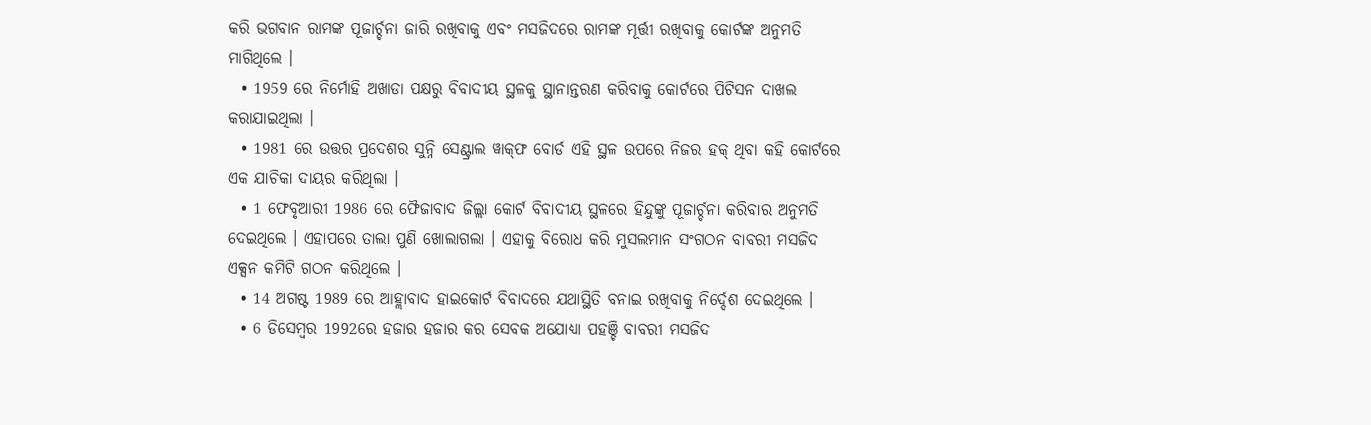କରି ଭଗବାନ ରାମଙ୍କ ପୂଜାର୍ଚ୍ଚନା ଜାରି ରଖିବାକୁ ଏବଂ ମସଜିଦରେ ରାମଙ୍କ ମୂର୍ତ୍ତୀ ରଖିବାକୁ କୋର୍ଟଙ୍କ ଅନୁମତି ମାଗିଥିଲେ ।
  • 1959 ରେ ନିର୍ମୋହି ଅଖାଡା ପକ୍ଷରୁ ବିବାଦୀୟ ସ୍ଥଳକୁ ସ୍ଥାନାନ୍ତରଣ କରିବାକୁ କୋର୍ଟରେ ପିଟିସନ ଦାଖଲ କରାଯାଇଥିଲା ।
  • 1981 ରେ ଉତ୍ତର ପ୍ରଦେଶର ସୁନ୍ନି ସେଣ୍ଟ୍ରାଲ ୱାକ୍‌ଫ ବୋର୍ଡ ଏହି ସ୍ଥଳ ଉପରେ ନିଜର ହକ୍ ଥିବା କହି କୋର୍ଟରେ ଏକ ଯାଚିକା ଦାୟର କରିଥିଲା ।
  • 1 ଫେବୃଆରୀ 1986 ରେ ଫୈଜାବାଦ ଜିଲ୍ଲା କୋର୍ଟ ବିବାଦୀୟ ସ୍ଥଳରେ ହିନ୍ଦୁଙ୍କୁ ପୂଜାର୍ଚ୍ଚନା କରିବାର ଅନୁମତି ଦେଇଥିଲେ । ଏହାପରେ ତାଲା ପୁଣି ଖୋଲାଗଲା । ଏହାକୁ ବିରୋଧ କରି ମୁସଲମାନ ସଂଗଠନ ବାବରୀ ମସଜିଦ ଏକ୍ସନ କମିଟି ଗଠନ କରିଥିଲେ ।
  • 14 ଅଗଷ୍ଟ 1989 ରେ ଆହ୍ଲାବାଦ ହାଇକୋର୍ଟ ବିବାଦରେ ଯଥାସ୍ଥିତି ବନାଇ ରଖିବାକୁ ନିର୍ଦ୍ଦେଶ ଦେଇଥିଲେ ।
  • 6 ଡିସେମ୍ବର 1992ରେ ହଜାର ହଜାର କର ସେବକ ଅଯୋଧ୍ୟା ପହଞ୍ଚି ବାବରୀ ମସଜିଦ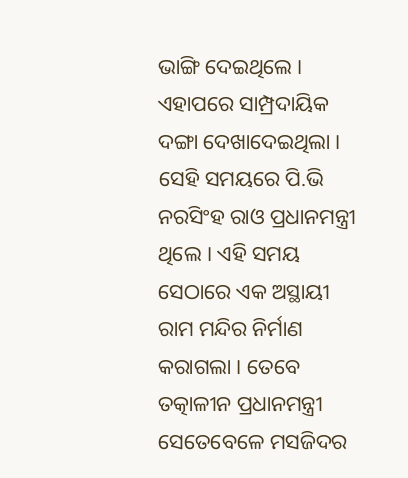ଭାଙ୍ଗି ଦେଇଥିଲେ । ଏହାପରେ ସାମ୍ପ୍ରଦାୟିକ ଦଙ୍ଗା ଦେଖାଦେଇଥିଲା । ସେହି ସମୟରେ ପି.ଭି ନରସିଂହ ରାଓ ପ୍ରଧାନମନ୍ତ୍ରୀ ଥିଲେ । ଏହି ସମୟ ସେଠାରେ ଏକ ଅସ୍ଥାୟୀ ରାମ ମନ୍ଦିର ନିର୍ମାଣ କରାଗଲା । ତେବେ ତତ୍କାଳୀନ ପ୍ରଧାନମନ୍ତ୍ରୀ ସେତେବେଳେ ମସଜିଦର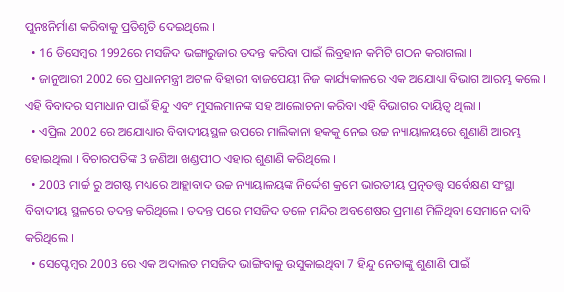ପୁନଃନିର୍ମାଣ କରିବାକୁ ପ୍ରତିଶୃତି ଦେଇଥିଲେ ।
  • 16 ଡିସେମ୍ବର 1992ରେ ମସଜିଦ ଭଙ୍ଗାରୁଜାର ତଦନ୍ତ କରିବା ପାଇଁ ଲିବ୍ରହାନ କମିଟି ଗଠନ କରାଗଲା ।
  • ଜାନୁଆରୀ 2002 ରେ ପ୍ରଧାନମନ୍ତ୍ରୀ ଅଟଳ ବିହାରୀ ବାଜପେୟୀ ନିଜ କାର୍ଯ୍ୟକାଳରେ ଏକ ଅଯୋଧ୍ୟା ବିଭାଗ ଆରମ୍ଭ କଲେ । ଏହି ବିବାଦର ସମାଧାନ ପାଇଁ ହିନ୍ଦୁ ଏବଂ ମୁସଲମାନଙ୍କ ସହ ଆଲୋଚନା କରିବା ଏହି ବିଭାଗର ଦାୟିତ୍ବ ଥିଲା ।
  • ଏପ୍ରିଲ 2002 ରେ ଅଯୋଧ୍ୟାର ବିବାଦୀୟସ୍ଥଳ ଉପରେ ମାଲିକାନା ହକକୁ ନେଇ ଉଚ୍ଚ ନ୍ୟାୟାଳୟରେ ଶୁଣାଣି ଆରମ୍ଭ ହୋଇଥିଲା । ବିଚାରପତିଙ୍କ 3 ଜଣିଆ ଖଣ୍ଡପୀଠ ଏହାର ଶୁଣାଣି କରିଥିଲେ ।
  • 2003 ମାର୍ଚ୍ଚ ରୁ ଅଗଷ୍ଟ ମଧ୍ୟରେ ଆହ୍ଲାବାଦ ଉଚ୍ଚ ନ୍ୟାୟାଳୟଙ୍କ ନିର୍ଦ୍ଦେଶ କ୍ରମେ ଭାରତୀୟ ପ୍ରତ୍ନତତ୍ତ୍ବ ସର୍ବେକ୍ଷଣ ସଂସ୍ଥା ବିବାଦୀୟ ସ୍ଥଳରେ ତଦନ୍ତ କରିଥିଲେ । ତଦନ୍ତ ପରେ ମସଜିଦ ତଳେ ମନ୍ଦିର ଅବଶେଷର ପ୍ରମାଣ ମିଳିଥିବା ସେମାନେ ଦାବି କରିଥିଲେ ।
  • ସେପ୍ଟେମ୍ବର 2003 ରେ ଏକ ଅଦାଲତ ମସଜିଦ ଭାଙ୍ଗିବାକୁ ଉସୁକାଇଥିବା 7 ହିନ୍ଦୁ ନେତାଙ୍କୁ ଶୁଣାଣି ପାଇଁ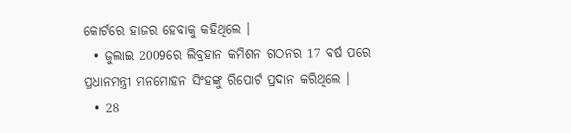କୋର୍ଟରେ ହାଜର ହେବାକୁ କହିଥିଲେ ।
  • ଜୁଲାଇ 2009ରେ ଲିବ୍ରହାନ କମିଶନ ଗଠନର 17 ବର୍ଷ ପରେ ପ୍ରଧାନମନ୍ତ୍ରୀ ମନମୋହନ ସିଂହଙ୍କୁ ରିପୋର୍ଟ ପ୍ରଦାନ କରିଥିଲେ ।
  • 28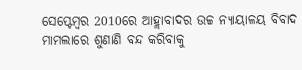ସେପ୍ଟେମ୍ବର 2010ରେ ଆହ୍ଲାବାଦର ଉଚ୍ଚ ନ୍ୟାୟାଳୟ ବିବାଦ ମାମଲାରେ ଶୁଣାଣି ବନ୍ଦ କରିବାକୁ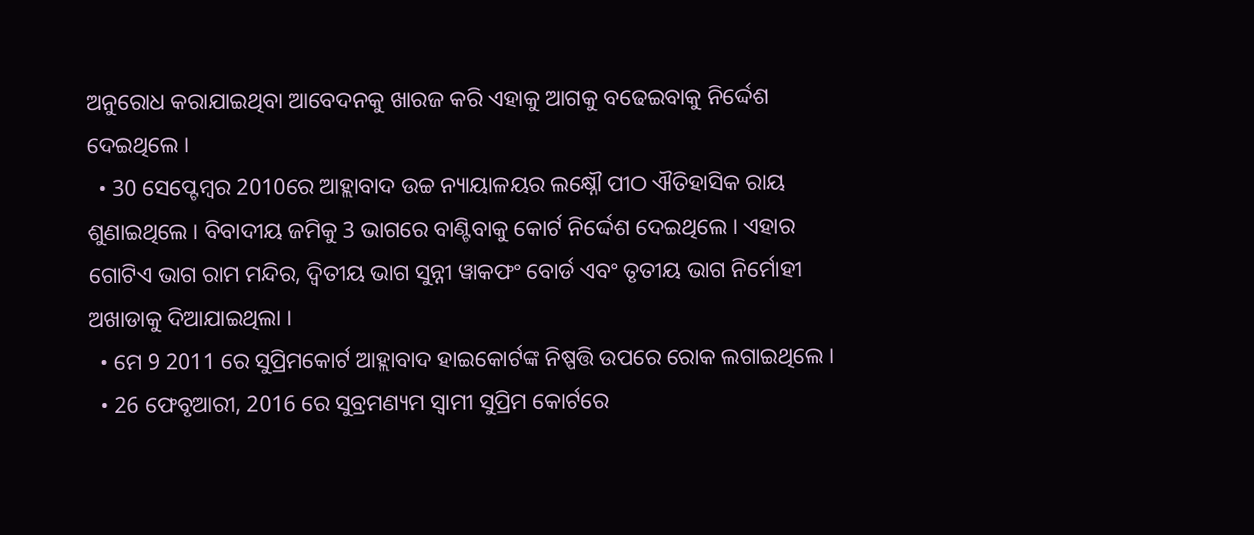ଅନୁରୋଧ କରାଯାଇଥିବା ଆବେଦନକୁ ଖାରଜ କରି ଏହାକୁ ଆଗକୁ ବଢେଇବାକୁ ନିର୍ଦ୍ଦେଶ ଦେଇଥିଲେ ।
  • 30 ସେପ୍ଟେମ୍ବର 2010ରେ ଆହ୍ଲାବାଦ ଉଚ୍ଚ ନ୍ୟାୟାଳୟର ଲକ୍ଷ୍ନୌ ପୀଠ ଐତିହାସିକ ରାୟ ଶୁଣାଇଥିଲେ । ବିବାଦୀୟ ଜମିକୁ 3 ଭାଗରେ ବାଣ୍ଟିବାକୁ କୋର୍ଟ ନିର୍ଦ୍ଦେଶ ଦେଇଥିଲେ । ଏହାର ଗୋଟିଏ ଭାଗ ରାମ ମନ୍ଦିର, ଦ୍ବିତୀୟ ଭାଗ ସୁନ୍ନୀ ୱାକଫଂ ବୋର୍ଡ ଏବଂ ତୃତୀୟ ଭାଗ ନିର୍ମୋହୀ ଅଖାଡାକୁ ଦିଆଯାଇଥିଲା ।
  • ମେ 9 2011 ରେ ସୁପ୍ରିମକୋର୍ଟ ଆହ୍ଲାବାଦ ହାଇକୋର୍ଟଙ୍କ ନିଷ୍ପତ୍ତି ଉପରେ ରୋକ ଲଗାଇଥିଲେ ।
  • 26 ଫେବୃଆରୀ, 2016 ରେ ସୁବ୍ରମଣ୍ୟମ ସ୍ବାମୀ ସୁପ୍ରିମ କୋର୍ଟରେ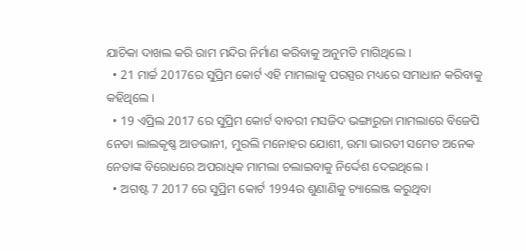ଯାଚିକା ଦାଖଲ କରି ରାମ ମନ୍ଦିର ନିର୍ମାଣ କରିବାକୁ ଅନୁମତି ମାଗିଥିଲେ ।
  • 21 ମାର୍ଚ୍ଚ 2017ରେ ସୁପ୍ରିମ କୋର୍ଟ ଏହି ମାମଲାକୁ ପରସ୍ପର ମଧ୍ୟରେ ସମାଧାନ କରିବାକୁ କହିଥିଲେ ।
  • 19 ଏପ୍ରିଲ 2017 ରେ ସୁପ୍ରିମ କୋର୍ଟ ବାବରୀ ମସଜିଦ ଭଙ୍ଗାରୁଜା ମାମଲାରେ ବିଜେପି ନେତା ଲାଲକୃଷ୍ଣ ଆଡଭାନୀ, ମୁରଲି ମନୋହର ଯୋଶୀ, ଉମା ଭାରତୀ ସମେତ ଅନେକ ନେତାଙ୍କ ବିରୋଧରେ ଅପରାଧିକ ମାମଲା ଚଲାଇବାକୁ ନିର୍ଦ୍ଦେଶ ଦେଇଥିଲେ ।
  • ଅଗଷ୍ଟ 7 2017 ରେ ସୁପ୍ରିମ କୋର୍ଟ 1994ର ଶୁଣାଣିକୁ ଚ୍ୟାଲେଞ୍ଜ କରୁଥିବା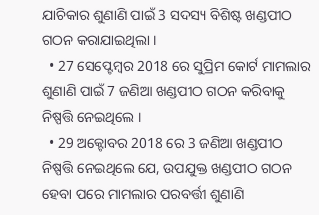ଯାଚିକାର ଶୁଣାଣି ପାଇଁ 3 ସଦସ୍ୟ ବିଶିଷ୍ଟ ଖଣ୍ଡପୀଠ ଗଠନ କରାଯାଇଥିଲା ।
  • 27 ସେପ୍ଟେମ୍ବର 2018 ରେ ସୁପ୍ରିମ କୋର୍ଟ ମାମଲାର ଶୁଣାଣି ପାଇଁ 7 ଜଣିଆ ଖଣ୍ଡପୀଠ ଗଠନ କରିବାକୁ ନିଷ୍ପତ୍ତି ନେଇଥିଲେ ।
  • 29 ଅକ୍ଟୋବର 2018 ରେ 3 ଜଣିଆ ଖଣ୍ଡପୀଠ ନିଷ୍ପତ୍ତି ନେଇଥିଲେ ଯେ, ଉପଯୁକ୍ତ ଖଣ୍ଡପୀଠ ଗଠନ ହେବା ପରେ ମାମଲାର ପରବର୍ତ୍ତୀ ଶୁଣାଣି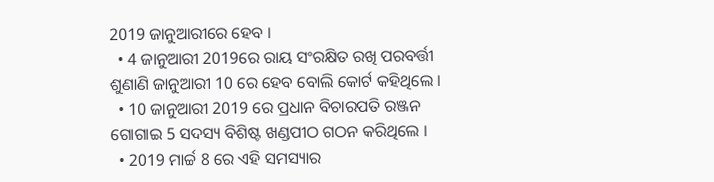2019 ଜାନୁଆରୀରେ ହେବ ।
  • 4 ଜାନୁଆରୀ 2019ରେ ରାୟ ସଂରକ୍ଷିତ ରଖି ପରବର୍ତ୍ତୀ ଶୁଣାଣି ଜାନୁଆରୀ 10 ରେ ହେବ ବୋଲି କୋର୍ଟ କହିଥିଲେ ।
  • 10 ଜାନୁଆରୀ 2019 ରେ ପ୍ରଧାନ ବିଚାରପତି ରଞ୍ଜନ ଗୋଗାଇ 5 ସଦସ୍ୟ ବିଶିଷ୍ଟ ଖଣ୍ଡପୀଠ ଗଠନ କରିଥିଲେ ।
  • 2019 ମାର୍ଚ୍ଚ 8 ରେ ଏହି ସମସ୍ୟାର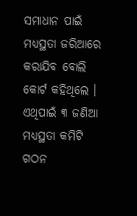ସମାଧାନ ପାଇଁ ମଧ୍ୟସ୍ଥତା ଜରିଆରେ କରାଯିବ ବୋଲି କୋର୍ଟ କହିଥିଲେ । ଏଥିପାଇଁ ୩ ଜଣିଆ ମଧ୍ୟସ୍ଥତା କମିଟି ଗଠନ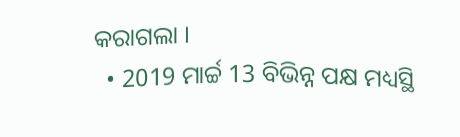କରାଗଲା ।
  • 2019 ମାର୍ଚ୍ଚ 13 ବିଭିନ୍ନ ପକ୍ଷ ମଧ୍ୟସ୍ଥି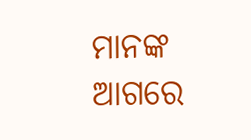ମାନଙ୍କ ଆଗରେ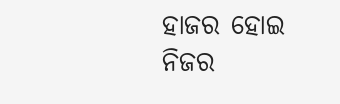ହାଜର ହୋଇ ନିଜର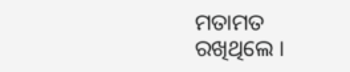ମତାମତ ରଖିଥିଲେ ।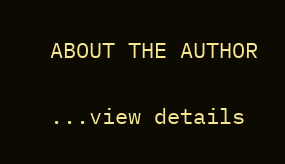ABOUT THE AUTHOR

...view details